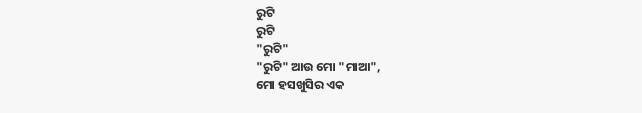ରୁଟି
ରୁଟି
"ରୁଟି"
"ରୁଟି" ଆଉ ମୋ "ମାଆ",
ମୋ ହସଖୁସିର ଏକ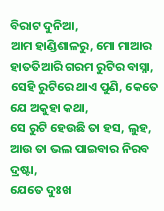ବିରାଟ ଦୁନିଆ,
ଆମ ହାଣ୍ଡିଶାଳରୁ, ମୋ ମାଆର ହାତତିଆରି ଗରମ ରୁଟିର ବାସ୍ନା,
ସେହି ରୁଟିରେ ଥାଏ ପୁଣି, କେତେ ଯେ ଅକୁହା କଥା,
ସେ ରୁଟି ହେଉଛି ତା ହସ, ଲୁହ, ଆଉ ତା ଭଲ ପାଇବାର ନିରବ ଦ୍ରଷ୍ଟା,
ଯେତେ ଦୁଃଖ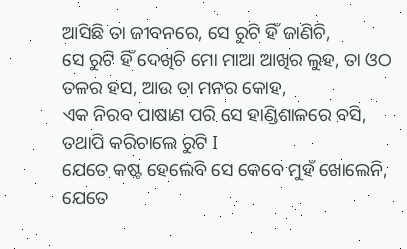ଆସିଛି ତା ଜୀବନରେ, ସେ ରୁଟି ହିଁ ଜାଣିଚି,
ସେ ରୁଟି ହିଁ ଦେଖିଚି ମୋ ମାଆ ଆଖିର ଲୁହ, ତା ଓଠ ତଳର ହସ, ଆଉ ତା ମନର କୋହ,
ଏକ ନିରବ ପାଷାଣ ପରି ସେ ହାଣ୍ଡିଶାଳରେ ବସି, ତଥାପି କରିଚାଲେ ରୁଟି I
ଯେତେ କଷ୍ଟ ହେଲେବି ସେ କେବେ ମୁହଁ ଖୋଲେନି,
ଯେତେ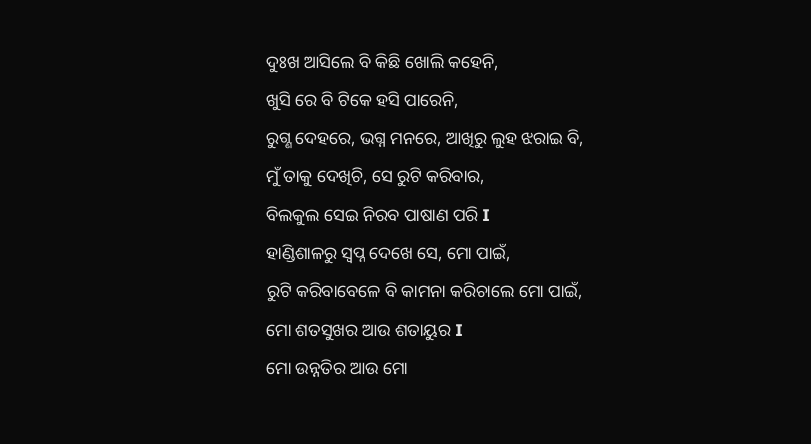ଦୁଃଖ ଆସିଲେ ବି କିଛି ଖୋଲି କହେନି,
ଖୁସି ରେ ବି ଟିକେ ହସି ପାରେନି,
ରୁଗ୍ଣ ଦେହରେ, ଭଗ୍ନ ମନରେ, ଆଖିରୁ ଲୁହ ଝରାଇ ବି,
ମୁଁ ତାକୁ ଦେଖିଚି, ସେ ରୁଟି କରିବାର,
ବିଲକୁଲ ସେଇ ନିରବ ପାଷାଣ ପରି I
ହାଣ୍ଡିଶାଳରୁ ସ୍ବପ୍ନ ଦେଖେ ସେ, ମୋ ପାଇଁ,
ରୁଟି କରିବାବେଳେ ବି କାମନା କରିଚାଲେ ମୋ ପାଇଁ,
ମୋ ଶତସୁଖର ଆଉ ଶତାୟୁର I
ମୋ ଉନ୍ନତିର ଆଉ ମୋ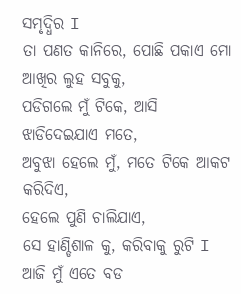ସମୃଦ୍ଧିର I
ତା ପଣତ କାନିରେ, ପୋଛି ପକାଏ ମୋ ଆଖିର ଲୁହ ସବୁକୁ,
ପଡିଗଲେ ମୁଁ ଟିକେ, ଆସି ଝାଡିଦେଇଯାଏ ମତେ,
ଅବୁଝା ହେଲେ ମୁଁ, ମତେ ଟିକେ ଆକଟ କରିଦିଏ,
ହେଲେ ପୁଣି ଚାଲିଯାଏ,
ସେ ହାଣ୍ଡିଶାଳ କୁ, କରିବାକୁ ରୁଟି I
ଆଜି ମୁଁ ଏତେ ବଡ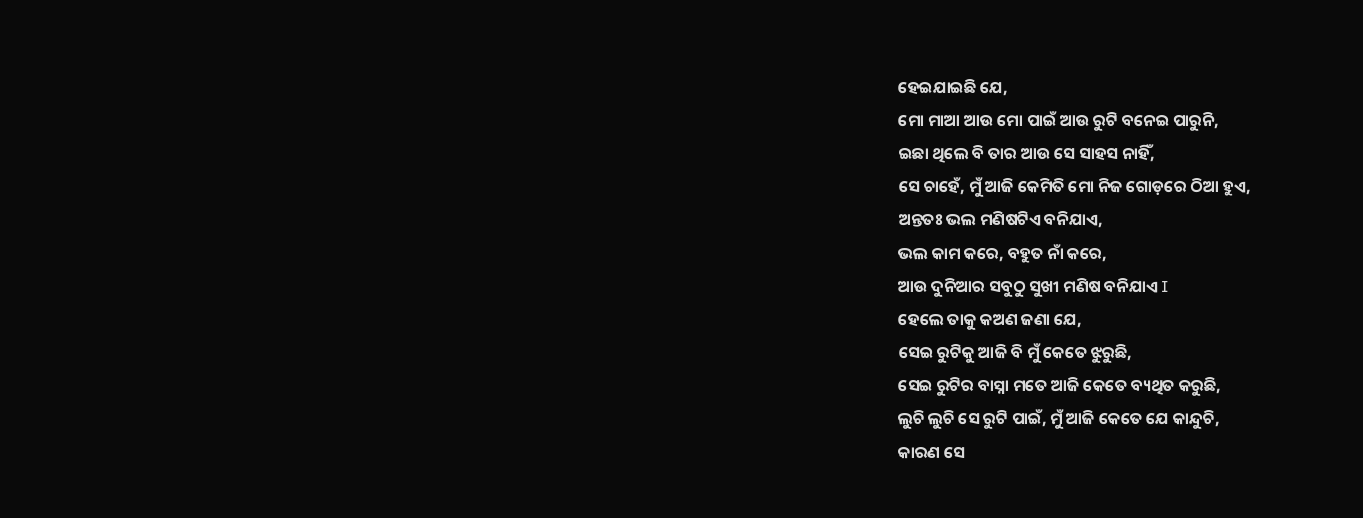ହେଇଯାଇଛି ଯେ,
ମୋ ମାଆ ଆଉ ମୋ ପାଇଁ ଆଉ ରୁଟି ବନେଇ ପାରୁନି,
ଇଛା ଥିଲେ ବି ତାର ଆଉ ସେ ସାହସ ନାହିଁ,
ସେ ଚାହେଁ, ମୁଁ ଆଜି କେମିତି ମୋ ନିଜ ଗୋଡ଼ରେ ଠିଆ ହୁଏ,
ଅନ୍ତତଃ ଭଲ ମଣିଷଟିଏ ବନିଯାଏ,
ଭଲ କାମ କରେ, ବହୁତ ନାଁ କରେ,
ଆଉ ଦୁନିଆର ସବୁଠୁ ସୁଖୀ ମଣିଷ ବନିଯାଏ I
ହେଲେ ତାକୁ କଅଣ ଜଣା ଯେ,
ସେଇ ରୁଟିକୁ ଆଜି ବି ମୁଁ କେତେ ଝୁରୁଛି,
ସେଇ ରୁଟିର ବାସ୍ନା ମତେ ଆଜି କେତେ ବ୍ୟଥିତ କରୁଛି,
ଲୁଚି ଲୁଚି ସେ ରୁଟି ପାଇଁ, ମୁଁ ଆଜି କେତେ ଯେ କାନ୍ଦୁଚି,
କାରଣ ସେ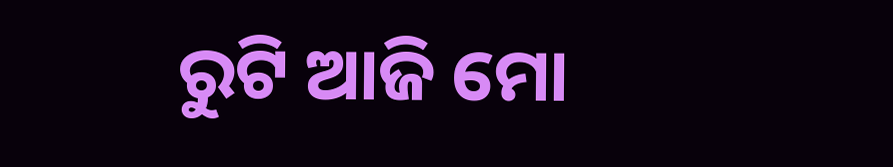ରୁଟି ଆଜି ମୋ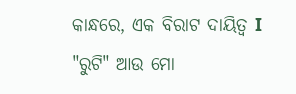କାନ୍ଧରେ, ଏକ ବିରାଟ ଦାୟିତ୍ୱ I
"ରୁଟି" ଆଉ ମୋ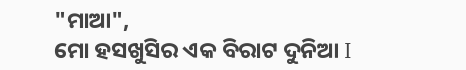"ମାଆ",
ମୋ ହସଖୁସିର ଏକ ବିରାଟ ଦୁନିଆ I